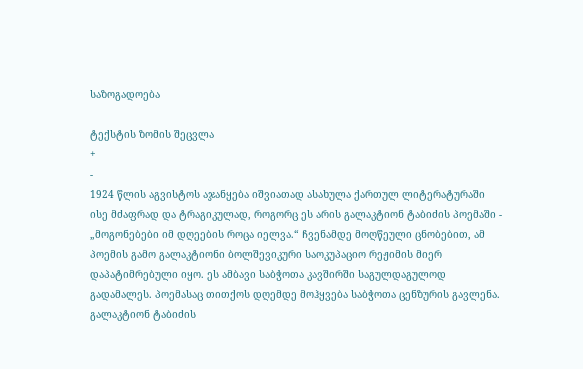საზოგადოება

ტექსტის ზომის შეცვლა
+
-
1924 წლის აგვისტოს აჯანყება იშვიათად ასახულა ქართულ ლიტერატურაში ისე მძაფრად და ტრაგიკულად, როგორც ეს არის გალაკტიონ ტაბიძის პოემაში - „მოგონებები იმ დღეების როცა იელვა.“ ჩვენამდე მოღწეული ცნობებით, ამ პოემის გამო გალაკტიონი ბოლშევიკური საოკუპაციო რეჟიმის მიერ დაპატიმრებული იყო. ეს ამბავი საბჭოთა კავშირში საგულდაგულოდ გადამალეს. პოემასაც თითქოს დღემდე მოჰყვება საბჭოთა ცენზურის გავლენა. გალაკტიონ ტაბიძის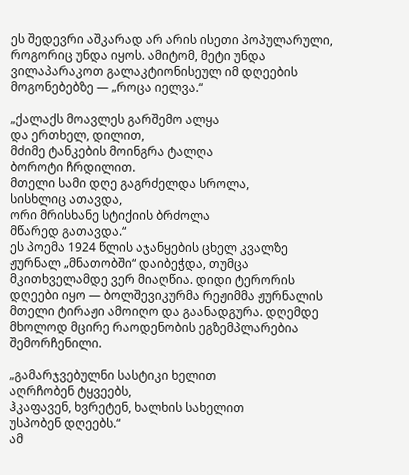ეს შედევრი აშკარად არ არის ისეთი პოპულარული, როგორიც უნდა იყოს. ამიტომ, მეტი უნდა ვილაპარაკოთ გალაკტიონისეულ იმ დღეების მოგონებებზე — „როცა იელვა.“

„ქალაქს მოავლეს გარშემო ალყა
და ერთხელ, დილით,
მძიმე ტანკების მოინგრა ტალღა
ბოროტი ჩრდილით.
მთელი სამი დღე გაგრძელდა სროლა,
სისხლიც ათავდა,
ორი მრისხანე სტიქიის ბრძოლა
მწარედ გათავდა.“
ეს პოემა 1924 წლის აჯანყების ცხელ კვალზე ჟურნალ „მნათობში“ დაიბეჭდა, თუმცა მკითხველამდე ვერ მიაღწია. დიდი ტერორის დღეები იყო — ბოლშევიკურმა რეჟიმმა ჟურნალის მთელი ტირაჟი ამოიღო და გაანადგურა. დღემდე მხოლოდ მცირე რაოდენობის ეგზემპლარებია შემორჩენილი.

„გამარჯვებულნი სასტიკი ხელით
აღრჩობენ ტყვეებს,
ჰკაფავენ, ხვრეტენ, ხალხის სახელით
უსპობენ დღეებს.“
ამ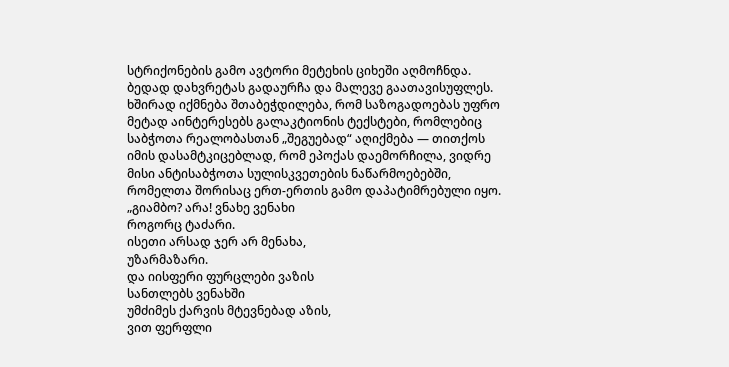სტრიქონების გამო ავტორი მეტეხის ციხეში აღმოჩნდა. ბედად დახვრეტას გადაურჩა და მალევე გაათავისუფლეს.
ხშირად იქმნება შთაბეჭდილება, რომ საზოგადოებას უფრო მეტად აინტერესებს გალაკტიონის ტექსტები, რომლებიც საბჭოთა რეალობასთან „შეგუებად“ აღიქმება — თითქოს იმის დასამტკიცებლად, რომ ეპოქას დაემორჩილა, ვიდრე მისი ანტისაბჭოთა სულისკვეთების ნაწარმოებებში, რომელთა შორისაც ერთ-ერთის გამო დაპატიმრებული იყო.
„გიამბო? არა! ვნახე ვენახი
როგორც ტაძარი.
ისეთი არსად ჯერ არ მენახა,
უზარმაზარი.
და იისფერი ფურცლები ვაზის
სანთლებს ვენახში
უმძიმეს ქარვის მტევნებად აზის,
ვით ფერფლი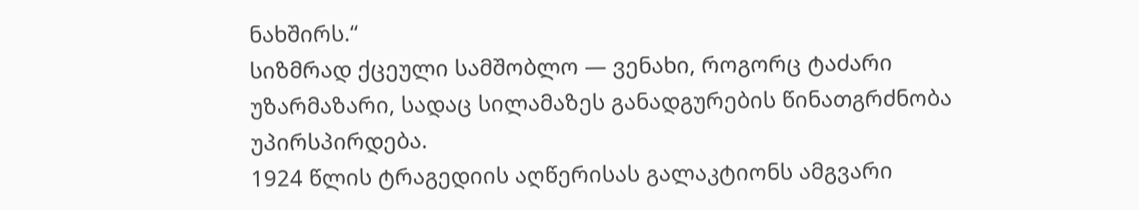ნახშირს.“
სიზმრად ქცეული სამშობლო — ვენახი, როგორც ტაძარი უზარმაზარი, სადაც სილამაზეს განადგურების წინათგრძნობა უპირსპირდება.
1924 წლის ტრაგედიის აღწერისას გალაკტიონს ამგვარი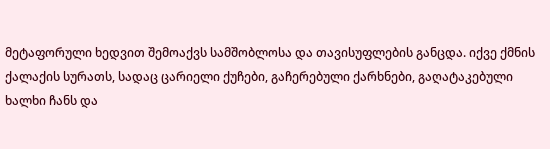მეტაფორული ხედვით შემოაქვს სამშობლოსა და თავისუფლების განცდა. იქვე ქმნის ქალაქის სურათს, სადაც ცარიელი ქუჩები, გაჩერებული ქარხნები, გაღატაკებული ხალხი ჩანს და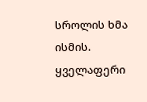სროლის ხმა ისმის. ყველაფერი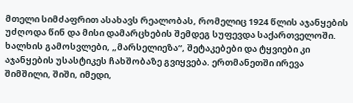მთელი სიმძაფრით ასახავს რეალობას, რომელიც 1924 წლის აჯანყების უძღოდა წინ და მისი დამარცხების შემდეგ სუფევდა საქართველოში. ხალხის გამოსვლები, „მარსელიეზა“, შეტაკებები და ტყვიები კი აჯანყების უსასტიკეს ჩახშობაზე გვიყვება. ერთმანეთში ირევა შიმშილი, შიში, იმედი,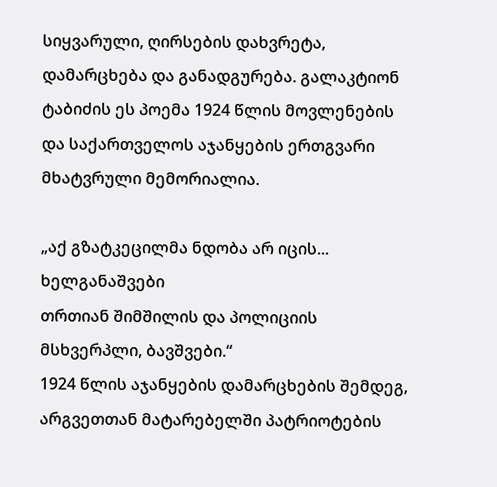სიყვარული, ღირსების დახვრეტა, დამარცხება და განადგურება. გალაკტიონ ტაბიძის ეს პოემა 1924 წლის მოვლენების და საქართველოს აჯანყების ერთგვარი მხატვრული მემორიალია.

„აქ გზატკეცილმა ნდობა არ იცის...
ხელგანაშვები
თრთიან შიმშილის და პოლიციის
მსხვერპლი, ბავშვები.“
1924 წლის აჯანყების დამარცხების შემდეგ, არგვეთთან მატარებელში პატრიოტების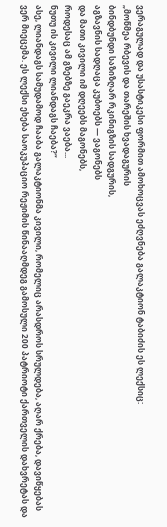ვერაგულად და უსასტიკესი ფორმით ამოხოცვას ეძღვნება გალაკტიონ ტაბიძის ეს ლექსიც:
„მოწმეა რბევის და თარეშის ხვადაგურის
ბინდბუნდი საზიზღარ რკინიგზის სადგურის,
აგზავნის სადღაცა კუბოებს — ვაგონებს
და მათი კივილი იმ დღეებს მაგონებს,
როდესაც ამ გზებზე გაეკრა ვაება...
ნუთუ ის კივილი ლიანდაგს ჩაება?“
ასე, ლიანდაგს სამუდამოდ ჩააბა გალაკტიონმა კივილი, რომელიც არასდროს სრულდება, აღარ ქრება, დავიწყებას ვერ მიეცემა. ეს ლექსი ეხება საოკუპაციო რეჟიმის წინააღმდეგ გამოსული 200 პატრიოტი ქართველის დახვრეტას და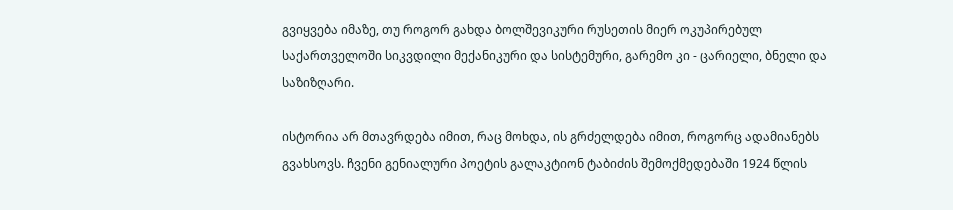გვიყვება იმაზე, თუ როგორ გახდა ბოლშევიკური რუსეთის მიერ ოკუპირებულ საქართველოში სიკვდილი მექანიკური და სისტემური, გარემო კი - ცარიელი, ბნელი და საზიზღარი.

ისტორია არ მთავრდება იმით, რაც მოხდა, ის გრძელდება იმით, როგორც ადამიანებს გვახსოვს. ჩვენი გენიალური პოეტის გალაკტიონ ტაბიძის შემოქმედებაში 1924 წლის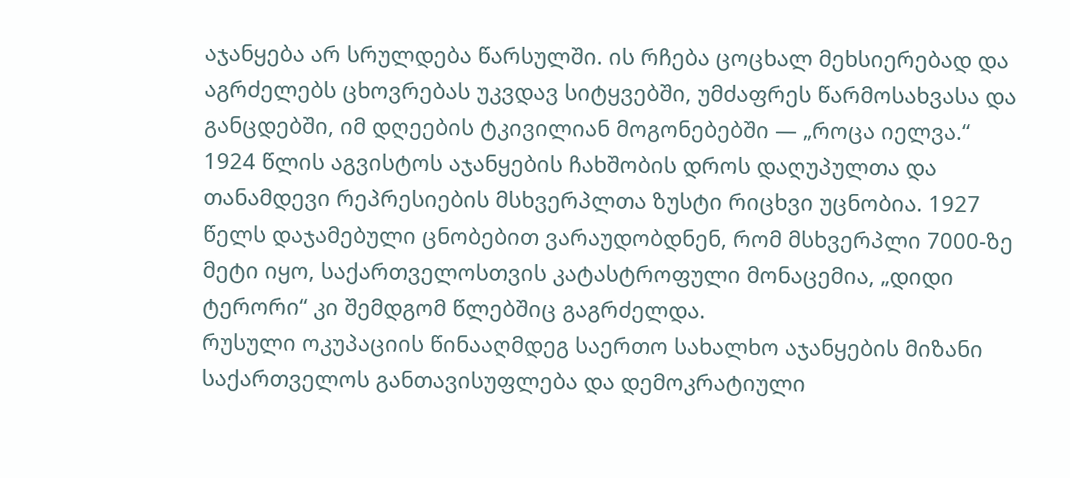აჯანყება არ სრულდება წარსულში. ის რჩება ცოცხალ მეხსიერებად და აგრძელებს ცხოვრებას უკვდავ სიტყვებში, უმძაფრეს წარმოსახვასა და განცდებში, იმ დღეების ტკივილიან მოგონებებში — „როცა იელვა.“
1924 წლის აგვისტოს აჯანყების ჩახშობის დროს დაღუპულთა და თანამდევი რეპრესიების მსხვერპლთა ზუსტი რიცხვი უცნობია. 1927 წელს დაჯამებული ცნობებით ვარაუდობდნენ, რომ მსხვერპლი 7000-ზე მეტი იყო, საქართველოსთვის კატასტროფული მონაცემია, „დიდი ტერორი“ კი შემდგომ წლებშიც გაგრძელდა.
რუსული ოკუპაციის წინააღმდეგ საერთო სახალხო აჯანყების მიზანი საქართველოს განთავისუფლება და დემოკრატიული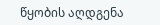წყობის აღდგენა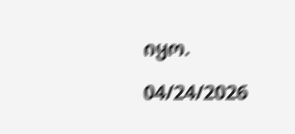იყო.

04/24/2026